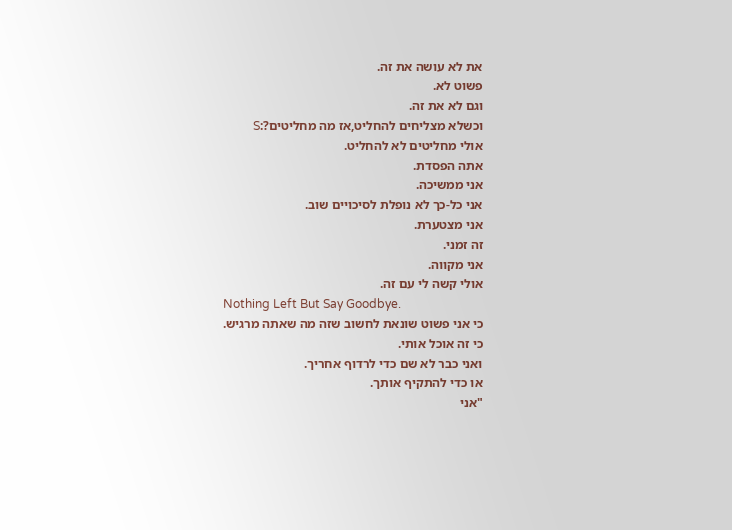את לא עושה את זה.
פשוט לא.
וגם לא את זה.
וכשלא מצליחים להחליט,אז מה מחליטים?:S
אולי מחליטים לא להחליט.
אתה הפסדת.
אני ממשיכה.
אני כל-כך לא נופלת לסיכויים שוב.
אני מצטערת.
זה זמני.
אני מקווה.
אולי קשה לי עם זה.
Nothing Left But Say Goodbye.
כי אני פשוט שונאת לחשוב שזה מה שאתה מרגיש.
כי זה אוכל אותי.
ואני כבר לא שם כדי לרדוף אחריך.
או כדי להתקיף אותך.
"אני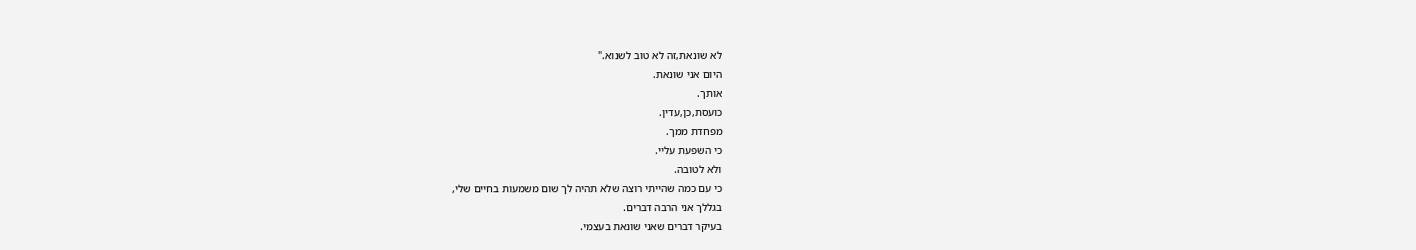לא שונאת,זה לא טוב לשנוא."
היום אני שונאת.
אותך.
כועסת,כן,עדין.
מפחדת ממך.
כי השפעת עליי.
ולא לטובה.
כי עם כמה שהייתי רוצה שלא תהיה לך שום משמעות בחיים שלי,
בגללך אני הרבה דברים.
בעיקר דברים שאני שונאת בעצמי.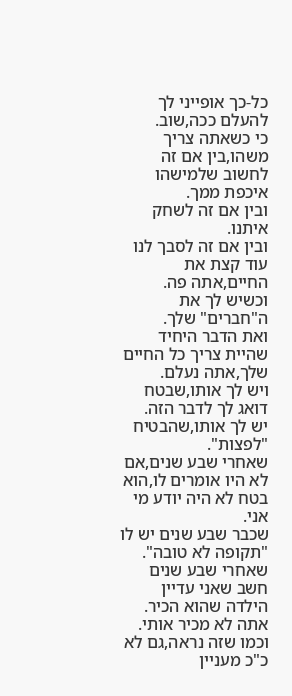כל-כך אופייני לך להעלם ככה,שוב.
כי כשאתה צריך משהו,בין אם זה לחשוב שלמישהו איכפת ממך.
ובין אם זה לשחק איתנו.
ובין אם זה לסבך לנו עוד קצת את החיים,אתה פה.
וכשיש לך את ה"חברים" שלך.
ואת הדבר היחיד שהיית צריך כל החיים שלך,אתה נעלם.
ויש לך אותו,שבטח דואג לך לדבר הזה.
יש לך אותו,שהבטיח "לפצות".
שאחרי שבע שנים,אם לא היו אומרים לו,הוא בטח לא היה יודע מי אני.
שכבר שבע שנים יש לו "תקופה לא טובה".
שאחרי שבע שנים חשב שאני עדיין הילדה שהוא הכיר.
אתה לא מכיר אותי.
וכמו שזה נראה,גם לא כ"כ מעניין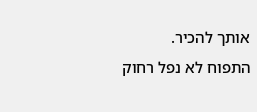אותך להכיר.
התפוח לא נפל רחוק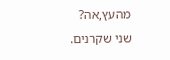מהעץ,אה?
שני שקרנים.